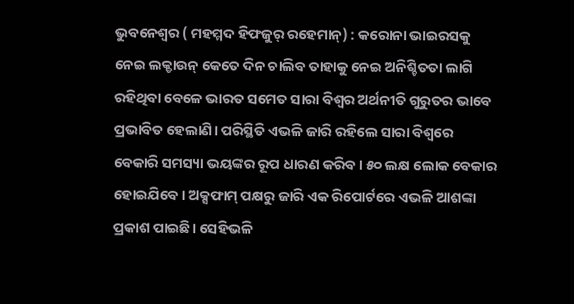ଭୁବନେଶ୍ବର ( ମହମ୍ମଦ ହିଫଜୁର୍ ରହେମାନ୍) : କରୋନା ଭାଇରସକୁ ନେଇ ଲକ୍ଡାଉନ୍ କେତେ ଦିନ ଚାଲିବ ତାହାକୁ ନେଇ ଅନିଶ୍ଚିତତା ଲାଗି ରହିଥିବା ବେଳେ ଭାରତ ସମେତ ସାରା ବିଶ୍ବର ଅର୍ଥନୀତି ଗୁରୁତର ଭାବେ ପ୍ରଭାବିତ ହେଲାଣି। ପରିସ୍ଥିତି ଏଭଳି ଜାରି ରହିଲେ ସାରା ବିଶ୍ବରେ ବେକାରି ସମସ୍ୟା ଭୟଙ୍କର ରୂପ ଧାରଣ କରିବ। ୫୦ ଲକ୍ଷ ଲୋକ ବେକାର ହୋଇଯିବେ। ଅକ୍ସଫାମ୍ ପକ୍ଷରୁ ଜାରି ଏକ ରିପୋର୍ଟରେ ଏଭଳି ଆଶଙ୍କା ପ୍ରକାଶ ପାଇଛି। ସେହିଭଳି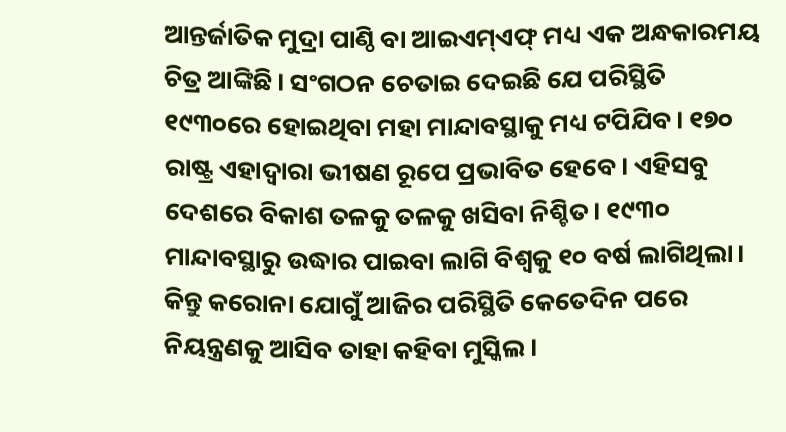ଆନ୍ତର୍ଜାତିକ ମୁଦ୍ରା ପାଣ୍ଠି ବା ଆଇଏମ୍ଏଫ୍ ମଧ୍ୟ ଏକ ଅନ୍ଧକାରମୟ ଚିତ୍ର ଆଙ୍କିଛି। ସଂଗଠନ ଚେତାଇ ଦେଇଛି ଯେ ପରିସ୍ଥିତି ୧୯୩୦ରେ ହୋଇଥିବା ମହା ମାନ୍ଦାବସ୍ଥାକୁ ମଧ୍ୟ ଟପିଯିବ। ୧୭୦ ରାଷ୍ଟ୍ର ଏହାଦ୍ବାରା ଭୀଷଣ ରୂପେ ପ୍ରଭାବିତ ହେବେ। ଏହିସବୁ ଦେଶରେ ବିକାଶ ତଳକୁ ତଳକୁ ଖସିବା ନିଶ୍ଚିତ। ୧୯୩୦ ମାନ୍ଦାବସ୍ଥାରୁ ଉଦ୍ଧାର ପାଇବା ଲାଗି ବିଶ୍ବକୁ ୧୦ ବର୍ଷ ଲାଗିଥିଲା। କିନ୍ତୁ କରୋନା ଯୋଗୁଁ ଆଜିର ପରିସ୍ଥିତି କେତେଦିନ ପରେ ନିୟନ୍ତ୍ରଣକୁ ଆସିବ ତାହା କହିବା ମୁସ୍କିଲ।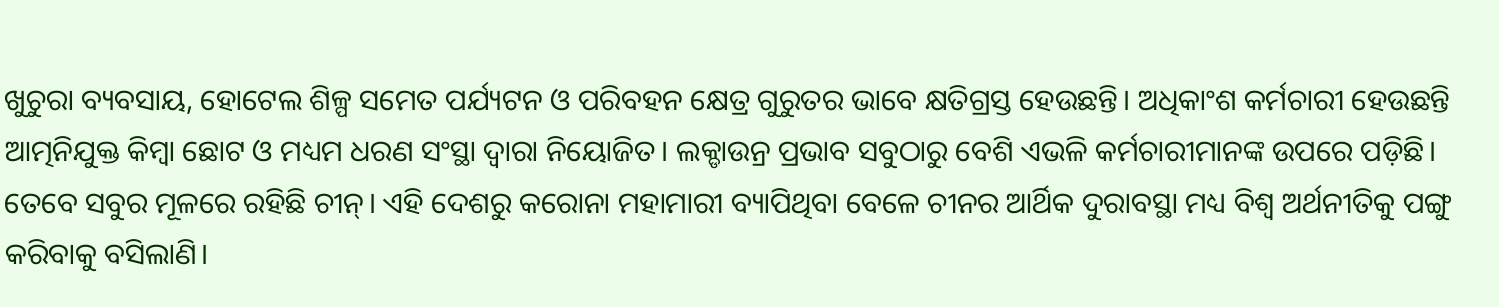ଖୁଚୁରା ବ୍ୟବସାୟ, ହୋଟେଲ ଶିଳ୍ପ ସମେତ ପର୍ଯ୍ୟଟନ ଓ ପରିବହନ କ୍ଷେତ୍ର ଗୁରୁତର ଭାବେ କ୍ଷତିଗ୍ରସ୍ତ ହେଉଛନ୍ତି। ଅଧିକାଂଶ କର୍ମଚାରୀ ହେଉଛନ୍ତି ଆତ୍ମନିଯୁକ୍ତ କିମ୍ବା ଛୋଟ ଓ ମଧ୍ୟମ ଧରଣ ସଂସ୍ଥା ଦ୍ବାରା ନିୟୋଜିତ। ଲକ୍ଡାଉନ୍ର ପ୍ରଭାବ ସବୁଠାରୁ ବେଶି ଏଭଳି କର୍ମଚାରୀମାନଙ୍କ ଉପରେ ପଡ଼ିଛି। ତେବେ ସବୁର ମୂଳରେ ରହିଛି ଚୀନ୍। ଏହି ଦେଶରୁ କରୋନା ମହାମାରୀ ବ୍ୟାପିଥିବା ବେଳେ ଚୀନର ଆର୍ଥିକ ଦୁରାବସ୍ଥା ମଧ୍ୟ ବିଶ୍ବ ଅର୍ଥନୀତିକୁ ପଙ୍ଗୁ କରିବାକୁ ବସିଲାଣି।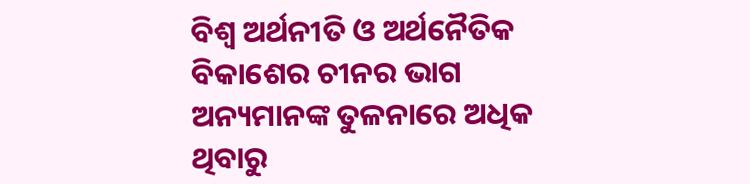ବିଶ୍ବ ଅର୍ଥନୀତି ଓ ଅର୍ଥନୈତିକ ବିକାଶେର ଚୀନର ଭାଗ ଅନ୍ୟମାନଙ୍କ ତୁଳନାରେ ଅଧିକ ଥିବାରୁ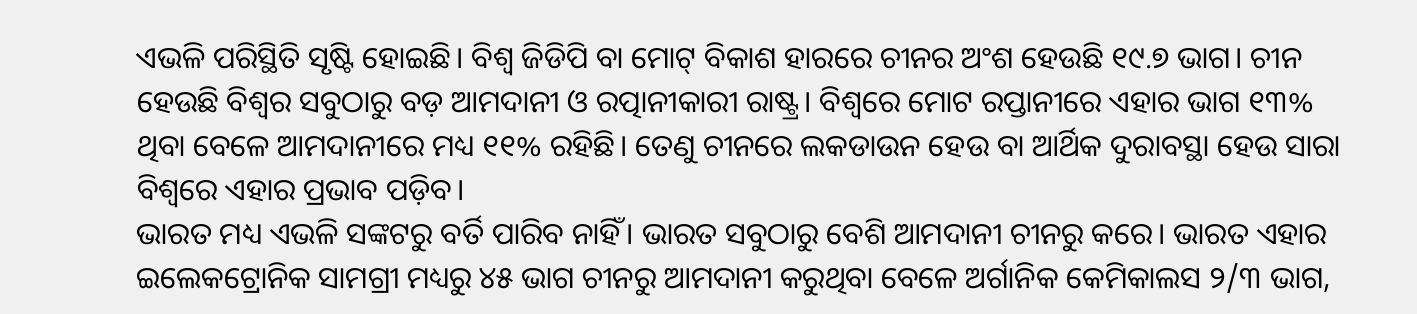ଏଭଳି ପରିସ୍ଥିତି ସୃଷ୍ଟି ହୋଇଛି। ବିଶ୍ବ ଜିଡିପି ବା ମୋଟ୍ ବିକାଶ ହାରରେ ଚୀନର ଅଂଶ ହେଉଛି ୧୯.୭ ଭାଗ। ଚୀନ ହେଉଛି ବିଶ୍ବର ସବୁଠାରୁ ବଡ଼ ଆମଦାନୀ ଓ ରତ୍ପାନୀକାରୀ ରାଷ୍ଟ୍ର। ବିଶ୍ବରେ ମୋଟ ରପ୍ତାନୀରେ ଏହାର ଭାଗ ୧୩% ଥିବା ବେଳେ ଆମଦାନୀରେ ମଧ୍ୟ ୧୧% ରହିଛି। ତେଣୁ ଚୀନରେ ଲକଡାଉନ ହେଉ ବା ଆର୍ଥିକ ଦୁରାବସ୍ଥା ହେଉ ସାରା ବିଶ୍ବରେ ଏହାର ପ୍ରଭାବ ପଡ଼ିବ।
ଭାରତ ମଧ୍ୟ ଏଭଳି ସଙ୍କଟରୁ ବର୍ତି ପାରିବ ନାହିଁ। ଭାରତ ସବୁଠାରୁ ବେଶି ଆମଦାନୀ ଚୀନରୁ କରେ। ଭାରତ ଏହାର ଇଲେକଟ୍ରୋନିକ ସାମଗ୍ରୀ ମଧ୍ୟରୁ ୪୫ ଭାଗ ଚୀନରୁ ଆମଦାନୀ କରୁଥିବା ବେଳେ ଅର୍ଗାନିକ କେମିକାଲସ ୨/୩ ଭାଗ,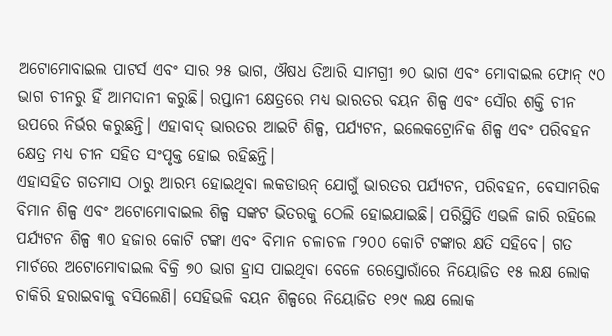ଅଟୋମୋବାଇଲ ପାଟର୍ସ ଏବଂ ସାର ୨୫ ଭାଗ, ଔଷଧ ତିଆରି ସାମଗ୍ରୀ ୭୦ ଭାଗ ଏବଂ ମୋବାଇଲ ଫୋନ୍ ୯୦ ଭାଗ ଚୀନରୁ ହିଁ ଆମଦାନୀ କରୁଛି। ରପ୍ତାନୀ କ୍ଷେତ୍ରରେ ମଧ୍ୟ ଭାରତର ବୟନ ଶିଳ୍ପ ଏବଂ ସୌର ଶକ୍ତି ଚୀନ ଉପରେ ନିର୍ଭର କରୁଛନ୍ତି। ଏହାବାଦ୍ ଭାରତର ଆଇଟି ଶିଳ୍ପ, ପର୍ଯ୍ୟଟନ, ଇଲେକଟ୍ରୋନିକ ଶିଳ୍ପ ଏବଂ ପରିବହନ କ୍ଷେତ୍ର ମଧ୍ୟ ଚୀନ ସହିତ ସଂପୃକ୍ତ ହୋଇ ରହିଛନ୍ତି।
ଏହାସହିତ ଗତମାସ ଠାରୁ ଆରମ୍ଭ ହୋଇଥିବା ଲକଡାଉନ୍ ଯୋଗୁଁ ଭାରତର ପର୍ଯ୍ୟଟନ, ପରିବହନ, ବେସାମରିକ ବିମାନ ଶିଳ୍ପ ଏବଂ ଅଟୋମୋବାଇଲ ଶିଳ୍ପ ସଙ୍କଟ ଭିତରକୁ ଠେଲି ହୋଇଯାଇଛି। ପରିସ୍ଥିତି ଏଭଳି ଜାରି ରହିଲେ ପର୍ଯ୍ୟଟନ ଶିଳ୍ପ ୩୦ ହଜାର କୋଟି ଟଙ୍କା ଏବଂ ବିମାନ ଚଳାଚଳ ୮୨୦୦ କୋଟି ଟଙ୍କାର କ୍ଷତି ସହିବେ। ଗତ ମାର୍ଚରେ ଅଟୋମୋବାଇଲ ବିକ୍ରି ୭୦ ଭାଗ ହ୍ରାସ ପାଇଥିବା ବେଳେ ରେସ୍ତୋରାଁରେ ନିୟୋଜିତ ୧୫ ଲକ୍ଷ ଲୋକ ଚାକିରି ହରାଇବାକୁ ବସିଲେଣି। ସେହିଭଳି ବୟନ ଶିଳ୍ପରେ ନିୟୋଜିତ ୧୨୯ ଲକ୍ଷ ଲୋକ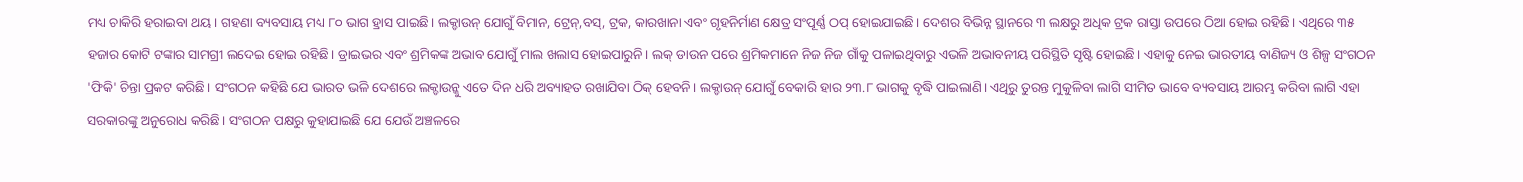ମଧ୍ୟ ଚାକିରି ହରାଇବା ଥୟ। ଗହଣା ବ୍ୟବସାୟ ମଧ୍ୟ ୮୦ ଭାଗ ହ୍ରାସ ପାଇଛି। ଲକ୍ଡାଉନ୍ ଯୋଗୁଁ ବିମାନ, ଟ୍ରେନ୍,ବସ୍, ଟ୍ରକ, କାରଖାନା ଏବଂ ଗୃହନିର୍ମାଣ କ୍ଷେତ୍ର ସଂପୂର୍ଣ୍ଣ ଠପ୍ ହୋଇଯାଇଛି। ଦେଶର ବିଭିନ୍ନ ସ୍ଥାନରେ ୩ ଲକ୍ଷରୁ ଅଧିକ ଟ୍ରକ ରାସ୍ତା ଉପରେ ଠିଆ ହୋଇ ରହିଛି। ଏଥିରେ ୩୫ ହଜାର କୋଟି ଟଙ୍କାର ସାମଗ୍ରୀ ଲଦେଇ ହୋଇ ରହିଛି। ଡ୍ରାଇଭର ଏବଂ ଶ୍ରମିକଙ୍କ ଅଭାବ ଯୋଗୁଁ ମାଲ ଖଲାସ ହୋଇପାରୁନି। ଲକ୍ ଡାଉନ ପରେ ଶ୍ରମିକମାନେ ନିଜ ନିଜ ଗାଁକୁ ପଳାଇଥିବାରୁ ଏଭଳି ଅଭାବନୀୟ ପରିସ୍ଥିତି ସୃଷ୍ଟି ହୋଇଛି। ଏହାକୁ ନେଇ ଭାରତୀୟ ବାଣିଜ୍ୟ ଓ ଶିଳ୍ପ ସଂଗଠନ 'ଫିକି' ଚିନ୍ତା ପ୍ରକଟ କରିଛି। ସଂଗଠନ କହିଛି ଯେ ଭାରତ ଭଳି ଦେଶରେ ଲକ୍ଡାଉନ୍କୁ ଏତେ ଦିନ ଧରି ଅବ୍ୟାହତ ରଖାଯିବା ଠିକ୍ ହେବନି। ଲକ୍ଡାଉନ୍ ଯୋଗୁଁ ବେକାରି ହାର ୨୩.୮ ଭାଗକୁ ବୃଦ୍ଧି ପାଇଲାଣି। ଏଥିରୁ ତୁରନ୍ତ ମୁକୁଳିବା ଲାଗି ସୀମିତ ଭାବେ ବ୍ୟବସାୟ ଆରମ୍ଭ କରିବା ଲାଗି ଏହା ସରକାରଙ୍କୁ ଅନୁରୋଧ କରିଛି। ସଂଗଠନ ପକ୍ଷରୁ କୁହାଯାଇଛି ଯେ ଯେଉଁ ଅଞ୍ଚଳରେ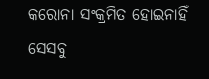କରୋନା ସଂକ୍ରମିତ ହୋଇନାହିଁ ସେସବୁ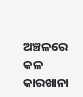ଅଞ୍ଚଳରେ କଳ କାରଖାନା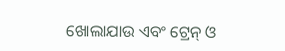ଖୋଲାଯାଉ ଏବଂ ଟ୍ରେନ୍ ଓ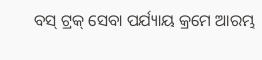ବସ୍ ଟ୍ରକ୍ ସେବା ପର୍ଯ୍ୟାୟ କ୍ରମେ ଆରମ୍ଭ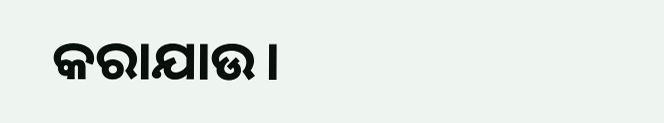କରାଯାଉ।